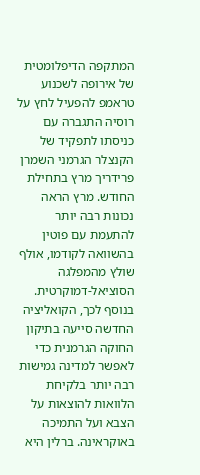המתקפה הדיפלומטית של אירופה לשכנוע טראמפ להפעיל לחץ על רוסיה התגברה עם כניסתו לתפקיד של הקנצלר הגרמני השמרן פרידריך מרץ בתחילת החודש. מרץ הראה נכונות רבה יותר להתעמת עם פוטין בהשוואה לקודמו, אולף שולץ מהמפלגה הסוציאל-דמוקרטית.
בנוסף לכך, הקואליציה החדשה סייעה בתיקון החוקה הגרמנית כדי לאפשר למדינה גמישות רבה יותר בלקיחת הלוואות להוצאות על הצבא ועל התמיכה באוקראינה. ברלין היא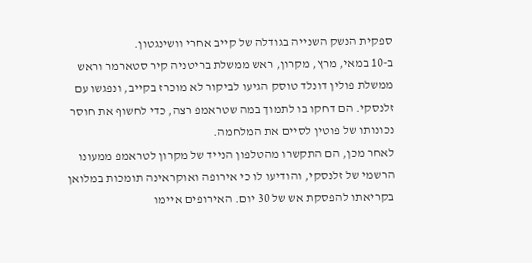ספקית הנשק השנייה בגודלה של קייב אחרי וושינגטון.
ב-10 במאי, מרץ, מקרון, ראש ממשלת בריטניה קיר סטארמר וראש ממשלת פולין דונלד טוסק הגיעו לביקור לא מוכרז בקייב, ונפגשו עם זלנסקי. הם דחקו בו לתמוך במה שטראמפ רצה, כדי לחשוף את חוסר נכונותו של פוטין לסיים את המלחמה.
לאחר מכן, הם התקשרו מהטלפון הנייד של מקרון לטראמפ ממעונו הרשמי של זלנסקי, והודיעו לו כי אירופה ואוקראינה תומכות במלואן בקריאתו להפסקת אש של 30 יום. האירופים איימו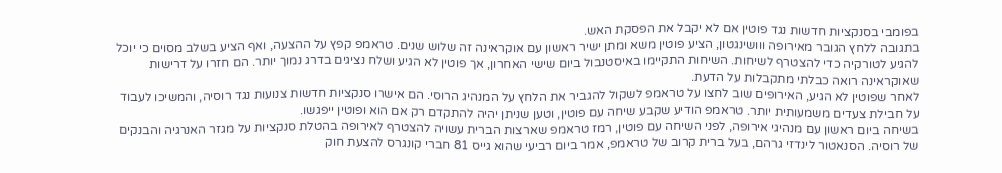בפומבי בסנקציות חדשות נגד פוטין אם לא יקבל את הפסקת האש.
בתגובה ללחץ הגובר מאירופה ווושינגטון, הציע פוטין משא ומתן ישיר ראשון עם אוקראינה זה שלוש שנים. טראמפ קפץ על ההצעה, ואף הציע בשלב מסוים כי יוכל להגיע לטורקיה כדי להצטרף לשיחות. השיחות התקיימו באיסטנבול ביום שישי האחרון, אך פוטין לא הגיע ושלח נציגים בדרג נמוך יותר. הם חזרו על דרישות שאוקראינה רואה כבלתי מתקבלות על הדעת.
לאחר שפוטין לא הגיע, האירופים שוב לחצו על טראמפ לשקול להגביר את הלחץ על המנהיג הרוסי. הם אישרו סנקציות חדשות צנועות נגד רוסיה, והמשיכו לעבוד על חבילת צעדים משמעותית יותר. טראמפ הודיע שקבע שיחה עם פוטין, וטען שניתן יהיה להתקדם רק אם הוא ופוטין ייפגשו.
בשיחה ביום ראשון עם מנהיגי אירופה, לפני השיחה עם פוטין, רמז טראמפ שארצות הברית עשויה להצטרף לאירופה בהטלת סנקציות על מגזר האנרגיה והבנקים של רוסיה. הסנאטור לינדזי גרהם, בעל ברית קרוב של טראמפ, אמר ביום רביעי שהוא גייס 81 חברי קונגרס להצעת חוק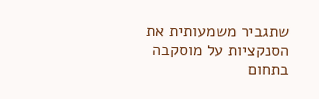שתגביר משמעותית את הסנקציות על מוסקבה בתחום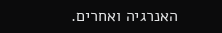האנרגיה ואחרים.